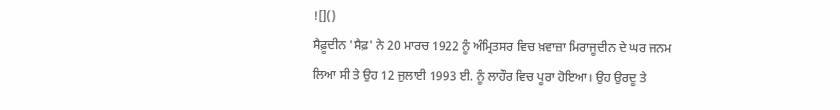![]()
ਸੈਫ਼ੂਦੀਨ 'ਸੈਫ਼' ਨੇ 20 ਮਾਰਚ 1922 ਨੂੰ ਅੰਮ੍ਰਿਤਸਰ ਵਿਚ ਖ਼ਵਾਜ਼ਾ ਮਿਰਾਜੂਦੀਨ ਦੇ ਘਰ ਜਨਮ ਲਿਆ ਸੀ ਤੇ ਉਹ 12 ਜੁਲਾਈ 1993 ਈ. ਨੂੰ ਲਾਹੌਰ ਵਿਚ ਪੂਰਾ ਹੋਇਆ। ਉਹ ਉਰਦੂ ਤੇ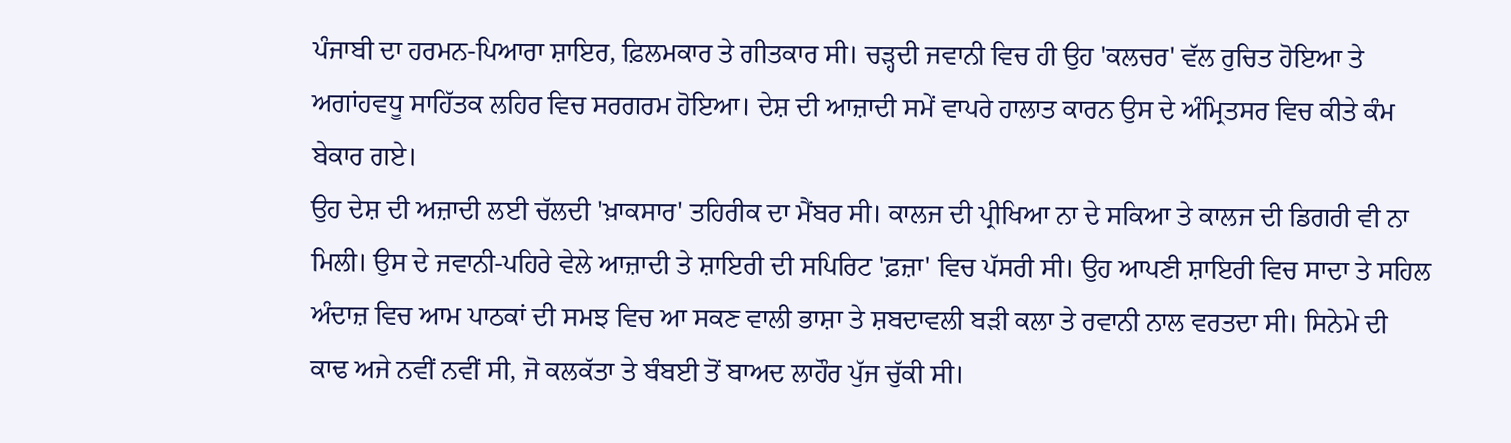ਪੰਜਾਬੀ ਦਾ ਹਰਮਨ-ਪਿਆਰਾ ਸ਼ਾਇਰ, ਫ਼ਿਲਮਕਾਰ ਤੇ ਗੀਤਕਾਰ ਸੀ। ਚੜ੍ਹਦੀ ਜਵਾਨੀ ਵਿਚ ਹੀ ਉਹ 'ਕਲਚਰ' ਵੱਲ ਰੁਚਿਤ ਹੋਇਆ ਤੇ ਅਗਾਂਹਵਧੂ ਸਾਹਿੱਤਕ ਲਹਿਰ ਵਿਚ ਸਰਗਰਮ ਹੋਇਆ। ਦੇਸ਼ ਦੀ ਆਜ਼ਾਦੀ ਸਮੇਂ ਵਾਪਰੇ ਹਾਲਾਤ ਕਾਰਨ ਉਸ ਦੇ ਅੰਮ੍ਰਿਤਸਰ ਵਿਚ ਕੀਤੇ ਕੰਮ ਬੇਕਾਰ ਗਏ।
ਉਹ ਦੇਸ਼ ਦੀ ਅਜ਼ਾਦੀ ਲਈ ਚੱਲਦੀ 'ਖ਼ਾਕਸਾਰ' ਤਹਿਰੀਕ ਦਾ ਮੈਂਬਰ ਸੀ। ਕਾਲਜ ਦੀ ਪ੍ਰੀਖਿਆ ਨਾ ਦੇ ਸਕਿਆ ਤੇ ਕਾਲਜ ਦੀ ਡਿਗਰੀ ਵੀ ਨਾ ਮਿਲੀ। ਉਸ ਦੇ ਜਵਾਨੀ-ਪਹਿਰੇ ਵੇਲੇ ਆਜ਼ਾਦੀ ਤੇ ਸ਼ਾਇਰੀ ਦੀ ਸਪਿਰਿਟ 'ਫ਼ਜ਼ਾ' ਵਿਚ ਪੱਸਰੀ ਸੀ। ਉਹ ਆਪਣੀ ਸ਼ਾਇਰੀ ਵਿਚ ਸਾਦਾ ਤੇ ਸਹਿਲ ਅੰਦਾਜ਼ ਵਿਚ ਆਮ ਪਾਠਕਾਂ ਦੀ ਸਮਝ ਵਿਚ ਆ ਸਕਣ ਵਾਲੀ ਭਾਸ਼ਾ ਤੇ ਸ਼ਬਦਾਵਲੀ ਬੜੀ ਕਲਾ ਤੇ ਰਵਾਨੀ ਨਾਲ ਵਰਤਦਾ ਸੀ। ਸਿਨੇਮੇ ਦੀ ਕਾਢ ਅਜੇ ਨਵੀਂ ਨਵੀਂ ਸੀ, ਜੋ ਕਲਕੱਤਾ ਤੇ ਬੰਬਈ ਤੋਂ ਬਾਅਦ ਲਾਹੌਰ ਪੁੱਜ ਚੁੱਕੀ ਸੀ।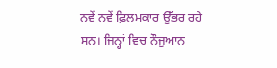ਨਵੇਂ ਨਵੇਂ ਫ਼ਿਲਮਕਾਰ ਉੱਭਰ ਰਹੇ ਸਨ। ਜਿਨ੍ਹਾਂ ਵਿਚ ਨੌਜੁਆਨ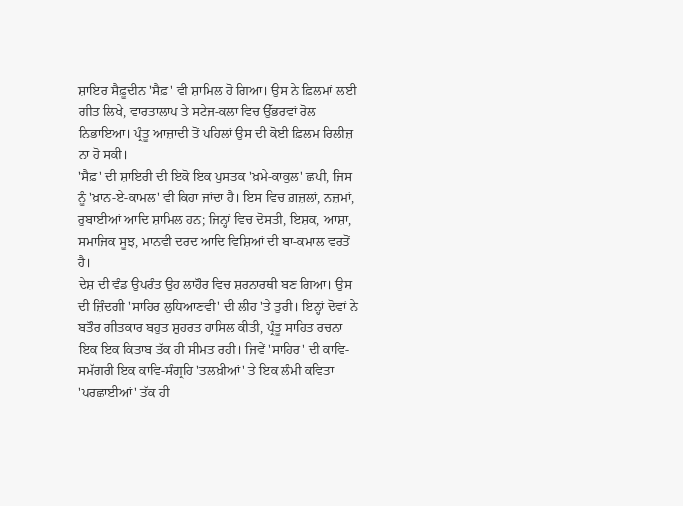ਸ਼ਾਇਰ ਸੈਫ਼ੂਦੀਨ 'ਸੈਫ਼' ਵੀ ਸ਼ਾਮਿਲ ਹੋ ਗਿਆ। ਉਸ ਨੇ ਫ਼ਿਲਮਾਂ ਲਈ ਗੀਤ ਲਿਖੇ, ਵਾਰਤਾਲਾਪ ਤੇ ਸਟੇਜ-ਕਲਾ ਵਿਚ ਉੱਭਰਵਾਂ ਰੋਲ ਨਿਭਾਇਆ। ਪ੍ਰੰਤੂ ਆਜ਼ਾਦੀ ਤੋਂ ਪਹਿਲਾਂ ਉਸ ਦੀ ਕੋਈ ਫ਼ਿਲਮ ਰਿਲੀਜ਼ ਨਾ ਹੋ ਸਕੀ।
'ਸੈਫ਼' ਦੀ ਸ਼ਾਇਰੀ ਦੀ ਇਕੋ ਇਕ ਪੁਸਤਕ 'ਖ਼ਮੇ-ਕਾਕੁਲ' ਛਪੀ, ਜਿਸ ਨੂੰ 'ਖ਼ਾਨ-ਏ-ਕਾਮਲ' ਵੀ ਕਿਹਾ ਜਾਂਦਾ ਹੈ। ਇਸ ਵਿਚ ਗ਼ਜ਼ਲਾਂ, ਨਜ਼ਮਾਂ, ਰੁਬਾਈਆਂ ਆਦਿ ਸ਼ਾਮਿਲ ਹਨ; ਜਿਨ੍ਹਾਂ ਵਿਚ ਦੋਸਤੀ, ਇਸ਼ਕ, ਆਸ਼ਾ, ਸਮਾਜਿਕ ਸੂਝ, ਮਾਨਵੀ ਦਰਦ ਆਦਿ ਵਿਸ਼ਿਆਂ ਦੀ ਬਾ-ਕਮਾਲ ਵਰਤੋਂ ਹੈ।
ਦੇਸ਼ ਦੀ ਵੰਡ ਉਪਰੰਤ ਉਹ ਲਾਹੌਰ ਵਿਚ ਸ਼ਰਨਾਰਥੀ ਬਣ ਗਿਆ। ਉਸ ਦੀ ਜ਼ਿੰਦਗੀ 'ਸਾਹਿਰ ਲੁਧਿਆਣਵੀ' ਦੀ ਲੀਹ 'ਤੇ ਤੁਰੀ। ਇਨ੍ਹਾਂ ਦੋਵਾਂ ਨੇ ਬਤੌਰ ਗੀਤਕਾਰ ਬਹੁਤ ਸ਼ੁਹਰਤ ਹਾਸਿਲ ਕੀਤੀ, ਪ੍ਰੰਤੂ ਸਾਹਿਤ ਰਚਨਾ ਇਕ ਇਕ ਕਿਤਾਬ ਤੱਕ ਹੀ ਸੀਮਤ ਰਹੀ। ਜਿਵੇਂ 'ਸਾਹਿਰ' ਦੀ ਕਾਵਿ-ਸਮੱਗਰੀ ਇਕ ਕਾਵਿ-ਸੰਗ੍ਰਹਿ 'ਤਲਖ਼ੀਆਂ' ਤੇ ਇਕ ਲੰਮੀ ਕਵਿਤਾ 'ਪਰਛਾਈਆਂ' ਤੱਕ ਹੀ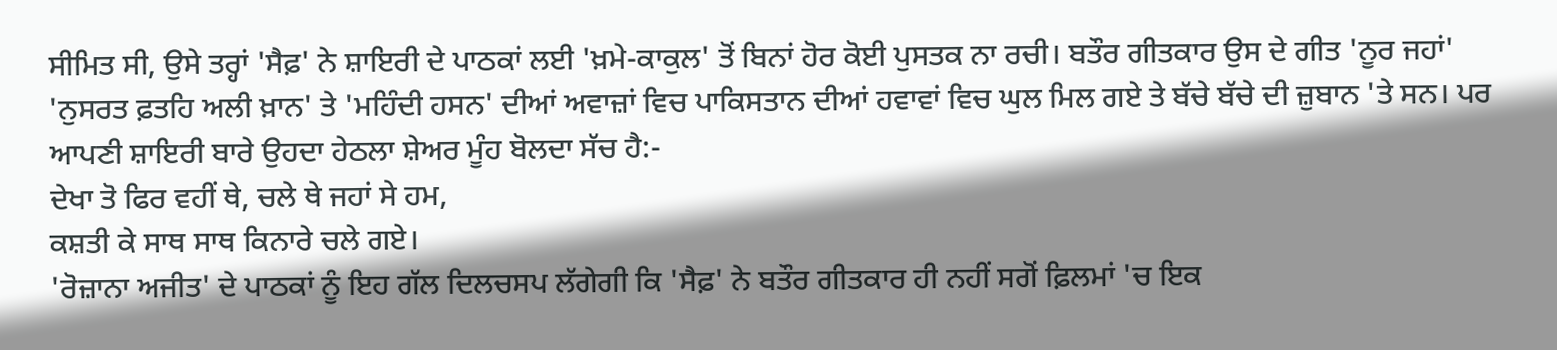ਸੀਮਿਤ ਸੀ, ਉਸੇ ਤਰ੍ਹਾਂ 'ਸੈਫ਼' ਨੇ ਸ਼ਾਇਰੀ ਦੇ ਪਾਠਕਾਂ ਲਈ 'ਖ਼ਮੇ-ਕਾਕੁਲ' ਤੋਂ ਬਿਨਾਂ ਹੋਰ ਕੋਈ ਪੁਸਤਕ ਨਾ ਰਚੀ। ਬਤੌਰ ਗੀਤਕਾਰ ਉਸ ਦੇ ਗੀਤ 'ਨੂਰ ਜਹਾਂ' 'ਨੁਸਰਤ ਫ਼ਤਹਿ ਅਲੀ ਖ਼ਾਨ' ਤੇ 'ਮਹਿੰਦੀ ਹਸਨ' ਦੀਆਂ ਅਵਾਜ਼ਾਂ ਵਿਚ ਪਾਕਿਸਤਾਨ ਦੀਆਂ ਹਵਾਵਾਂ ਵਿਚ ਘੁਲ ਮਿਲ ਗਏ ਤੇ ਬੱਚੇ ਬੱਚੇ ਦੀ ਜ਼ੁਬਾਨ 'ਤੇ ਸਨ। ਪਰ ਆਪਣੀ ਸ਼ਾਇਰੀ ਬਾਰੇ ਉਹਦਾ ਹੇਠਲਾ ਸ਼ੇਅਰ ਮੂੰਹ ਬੋਲਦਾ ਸੱਚ ਹੈ:-
ਦੇਖਾ ਤੋ ਫਿਰ ਵਹੀਂ ਥੇ, ਚਲੇ ਥੇ ਜਹਾਂ ਸੇ ਹਮ,
ਕਸ਼ਤੀ ਕੇ ਸਾਥ ਸਾਥ ਕਿਨਾਰੇ ਚਲੇ ਗਏ।
'ਰੋਜ਼ਾਨਾ ਅਜੀਤ' ਦੇ ਪਾਠਕਾਂ ਨੂੰ ਇਹ ਗੱਲ ਦਿਲਚਸਪ ਲੱਗੇਗੀ ਕਿ 'ਸੈਫ਼' ਨੇ ਬਤੌਰ ਗੀਤਕਾਰ ਹੀ ਨਹੀਂ ਸਗੋਂ ਫ਼ਿਲਮਾਂ 'ਚ ਇਕ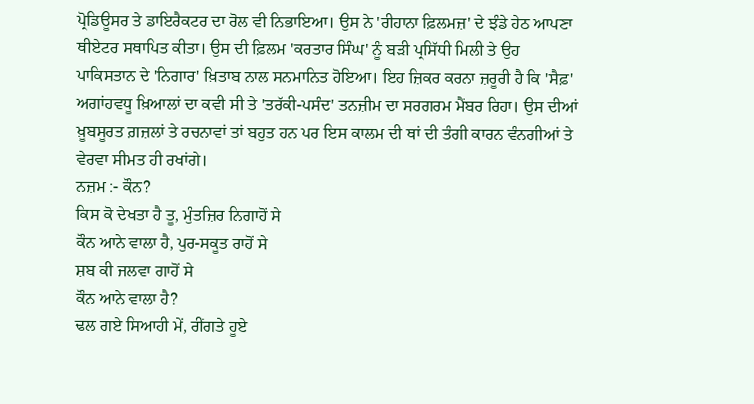ਪ੍ਰੋਡਿਊਸਰ ਤੇ ਡਾਇਰੈਕਟਰ ਦਾ ਰੋਲ ਵੀ ਨਿਭਾਇਆ। ਉਸ ਨੇ 'ਰੀਹਾਨਾ ਫ਼ਿਲਮਜ਼' ਦੇ ਝੰਡੇ ਹੇਠ ਆਪਣਾ ਥੀਏਟਰ ਸਥਾਪਿਤ ਕੀਤਾ। ਉਸ ਦੀ ਫ਼ਿਲਮ 'ਕਰਤਾਰ ਸਿੰਘ' ਨੂੰ ਬੜੀ ਪ੍ਰਸਿੱਧੀ ਮਿਲੀ ਤੇ ਉਹ ਪਾਕਿਸਤਾਨ ਦੇ 'ਨਿਗਾਰ' ਖ਼ਿਤਾਬ ਨਾਲ ਸਨਮਾਨਿਤ ਹੋਇਆ। ਇਹ ਜ਼ਿਕਰ ਕਰਨਾ ਜ਼ਰੂਰੀ ਹੈ ਕਿ 'ਸੈਫ਼' ਅਗਾਂਹਵਧੂ ਖ਼ਿਆਲਾਂ ਦਾ ਕਵੀ ਸੀ ਤੇ 'ਤਰੱਕੀ-ਪਸੰਦ' ਤਨਜ਼ੀਮ ਦਾ ਸਰਗਰਮ ਮੈਂਬਰ ਰਿਹਾ। ਉਸ ਦੀਆਂ ਖ਼ੂਬਸੂਰਤ ਗ਼ਜ਼ਲਾਂ ਤੇ ਰਚਨਾਵਾਂ ਤਾਂ ਬਹੁਤ ਹਨ ਪਰ ਇਸ ਕਾਲਮ ਦੀ ਥਾਂ ਦੀ ਤੰਗੀ ਕਾਰਨ ਵੰਨਗੀਆਂ ਤੇ ਵੇਰਵਾ ਸੀਮਤ ਹੀ ਰਖਾਂਗੇ।
ਨਜ਼ਮ :- ਕੌਨ?
ਕਿਸ ਕੋ ਦੇਖਤਾ ਹੈ ਤੂ, ਮੁੰਤਜ਼ਿਰ ਨਿਗਾਹੋਂ ਸੇ
ਕੌਨ ਆਨੇ ਵਾਲਾ ਹੈ, ਪੁਰ-ਸਕੂਤ ਰਾਹੋਂ ਸੇ
ਸ਼ਬ ਕੀ ਜਲਵਾ ਗਾਹੋਂ ਸੇ
ਕੌਨ ਆਨੇ ਵਾਲਾ ਹੈ?
ਢਲ ਗਏ ਸਿਆਹੀ ਮੇਂ, ਰੀਂਗਤੇ ਹੂਏ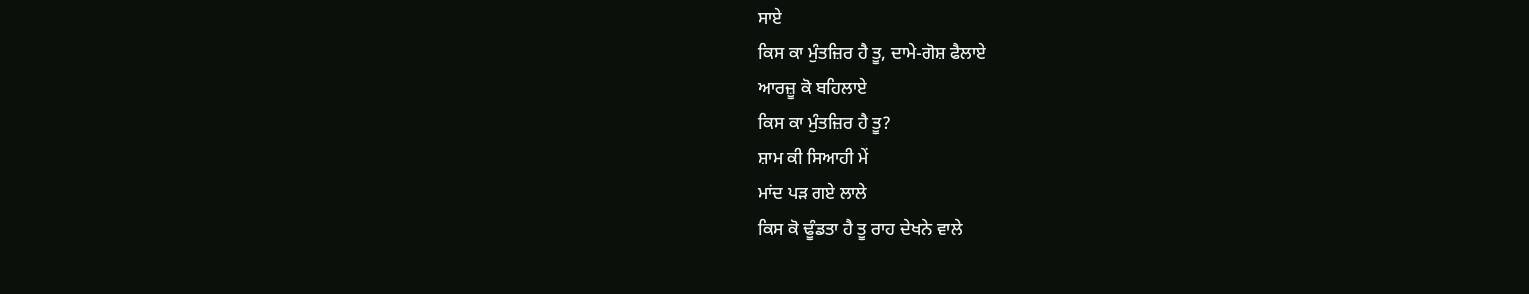ਸਾਏ
ਕਿਸ ਕਾ ਮੁੰਤਜ਼ਿਰ ਹੈ ਤੂ, ਦਾਮੇ-ਗੋਸ਼ ਫੈਲਾਏ
ਆਰਜ਼ੂ ਕੋ ਬਹਿਲਾਏ
ਕਿਸ ਕਾ ਮੁੰਤਜ਼ਿਰ ਹੈ ਤੂ?
ਸ਼ਾਮ ਕੀ ਸਿਆਹੀ ਮੇਂ
ਮਾਂਦ ਪੜ ਗਏ ਲਾਲੇ
ਕਿਸ ਕੋ ਢੂੰਡਤਾ ਹੈ ਤੂ ਰਾਹ ਦੇਖਨੇ ਵਾਲੇ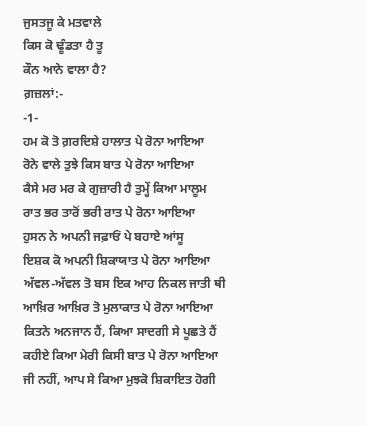ਜੁਸਤਜੂ ਕੇ ਮਤਵਾਲੇ
ਕਿਸ ਕੋ ਢੂੰਡਤਾ ਹੈ ਤੂ
ਕੌਨ ਆਨੇ ਵਾਲਾ ਹੈ?
ਗ਼ਜ਼ਲਾਂ:-
-1-
ਹਮ ਕੋ ਤੋ ਗ਼ਰਦਿਸ਼ੇ ਹਾਲਾਤ ਪੇ ਰੋਨਾ ਆਇਆ
ਰੋਨੇ ਵਾਲੇ ਤੁਝੇ ਕਿਸ ਬਾਤ ਪੇ ਰੋਨਾ ਆਇਆ
ਕੈਸੇ ਮਰ ਮਰ ਕੇ ਗੁਜ਼ਾਰੀ ਹੈ ਤੁਮ੍ਹੇਂ ਕਿਆ ਮਾਲੂਮ
ਰਾਤ ਭਰ ਤਾਰੋਂ ਭਰੀ ਰਾਤ ਪੇ ਰੋਨਾ ਆਇਆ
ਹੁਸਨ ਨੇ ਅਪਨੀ ਜਫ਼ਾਓਂ ਪੇ ਬਹਾਏ ਆਂਸੂ
ਇਸ਼ਕ ਕੋ ਅਪਨੀ ਸ਼ਿਕਾਯਾਤ ਪੇ ਰੋਨਾ ਆਇਆ
ਅੱਵਲ-ਅੱਵਲ ਤੋ ਬਸ ਇਕ ਆਹ ਨਿਕਲ ਜਾਤੀ ਥੀ
ਆਖ਼ਿਰ ਆਖ਼ਿਰ ਤੋ ਮੁਲਾਕਾਤ ਪੇ ਰੋਨਾ ਆਇਆ
ਕਿਤਨੇ ਅਨਜਾਨ ਹੈਂ, ਕਿਆ ਸਾਦਗੀ ਸੇ ਪੂਛਤੇ ਹੈਂ
ਕਹੀਏ ਕਿਆ ਮੇਰੀ ਕਿਸੀ ਬਾਤ ਪੇ ਰੋਨਾ ਆਇਆ
ਜੀ ਨਹੀਂ, ਆਪ ਸੇ ਕਿਆ ਮੁਝਕੋ ਸ਼ਿਕਾਇਤ ਹੋਗੀ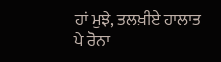ਹਾਂ ਮੁਝੇ, ਤਲਖ਼ੀਏ ਹਾਲਾਤ ਪੇ ਰੋਨਾ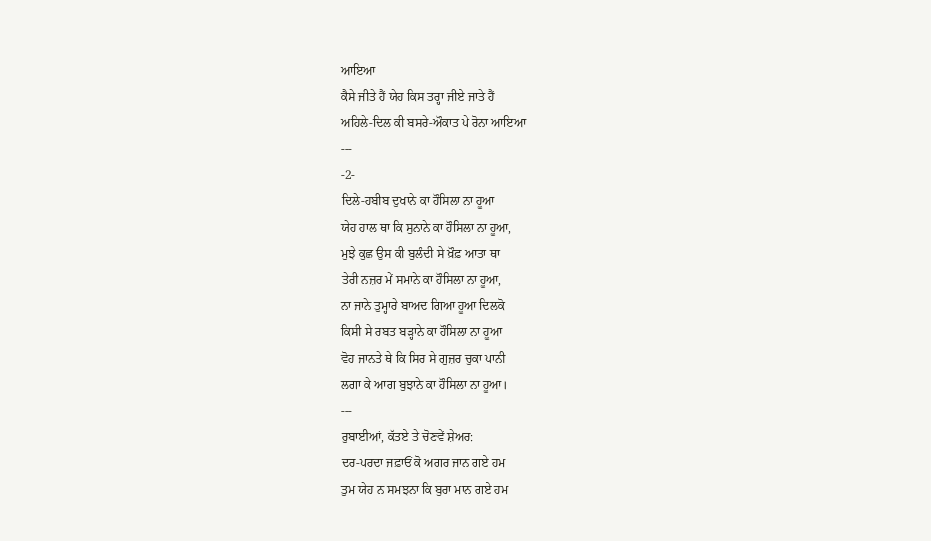ਆਇਆ
ਕੈਸੇ ਜੀਤੇ ਹੈਂ ਯੇਹ ਕਿਸ ਤਰ੍ਹਾ ਜੀਏ ਜਾਤੇ ਹੈਂ
ਅਹਿਲੇ-ਦਿਲ ਕੀ ਬਸਰੇ-ਔਕਾਤ ਪੇ ਰੋਨਾ ਆਇਆ
---
-2-
ਦਿਲੇ-ਹਬੀਬ ਦੁਖਾਨੇ ਕਾ ਹੌਸਿਲਾ ਨਾ ਹੂਆ
ਯੇਹ ਹਾਲ ਥਾ ਕਿ ਸੁਨਾਨੇ ਕਾ ਹੌਸਿਲਾ ਨਾ ਹੂਆ,
ਮੁਝੇ ਕੁਛ ਉਸ ਕੀ ਬੁਲੰਦੀ ਸੇ ਖ਼ੌਫ਼ ਆਤਾ ਥਾ
ਤੇਰੀ ਨਜ਼ਰ ਮੇਂ ਸਮਾਨੇ ਕਾ ਹੌਸਿਲਾ ਨਾ ਹੂਆ,
ਨਾ ਜਾਨੇ ਤੁਮ੍ਹਾਰੇ ਬਾਅਦ ਗਿਆ ਹੂਆ ਦਿਲਕੋ
ਕਿਸੀ ਸੇ ਰਬਤ ਬੜ੍ਹਾਨੇ ਕਾ ਹੌਸਿਲਾ ਨਾ ਹੂਆ
ਵੋਹ ਜਾਨਤੇ ਥੇ ਕਿ ਸਿਰ ਸੇ ਗੁਜ਼ਰ ਚੁਕਾ ਪਾਨੀ
ਲਗਾ ਕੇ ਆਗ ਬੁਝਾਨੇ ਕਾ ਹੌਸਿਲਾ ਨਾ ਹੂਆ।
---
ਰੁਬਾਈਆਂ, ਕੱਤਏ ਤੇ ਚੋਣਵੇਂ ਸ਼ੇਅਰ:
ਦਰ-ਪਰਦਾ ਜਫ਼ਾਓਂ ਕੋ ਅਗਰ ਜਾਨ ਗਏ ਹਮ
ਤੁਮ ਯੇਹ ਨ ਸਮਝਨਾ ਕਿ ਬੁਰਾ ਮਾਨ ਗਏ ਹਮ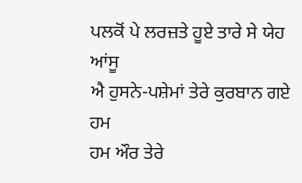ਪਲਕੋਂ ਪੇ ਲਰਜ਼ਤੇ ਹੂਏ ਤਾਰੇ ਸੇ ਯੇਹ ਆਂਸੂ
ਐ ਹੁਸਨੇ-ਪਸ਼ੇਮਾਂ ਤੇਰੇ ਕੁਰਬਾਨ ਗਏ ਹਮ
ਹਮ ਔਰ ਤੇਰੇ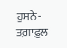ਹੁਸਨੇ-ਤਗ਼ਾਫ਼ੁਲ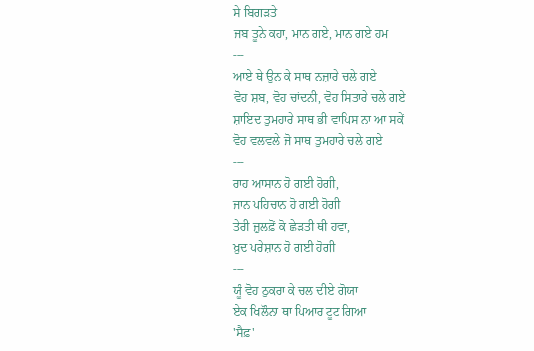ਸੇ ਬਿਗੜਤੇ
ਜਬ ਤੂਨੇ ਕਹਾ, ਮਾਨ ਗਏ, ਮਾਨ ਗਏ ਹਮ
---
ਆਏ ਥੇ ਉਨ ਕੇ ਸਾਥ ਨਜ਼ਾਰੇ ਚਲੇ ਗਏ
ਵੋਹ ਸ਼ਬ, ਵੋਹ ਚਾਂਦਨੀ, ਵੋਹ ਸਿਤਾਰੇ ਚਲੇ ਗਏ
ਸ਼ਾਇਦ ਤੁਮਹਾਰੇ ਸਾਥ ਭੀ ਵਾਪਿਸ ਨਾ ਆ ਸਕੇਂ
ਵੋਹ ਵਲਵਲੇ ਜੋ ਸਾਥ ਤੁਮਹਾਰੇ ਚਲੇ ਗਏ
---
ਰਾਹ ਆਸਾਨ ਹੋ ਗਈ ਹੋਗੀ,
ਜਾਨ ਪਹਿਚਾਨ ਹੋ ਗਈ ਹੋਗੀ
ਤੇਰੀ ਜ਼ੁਲਫ਼ੋਂ ਕੋ ਛੇੜਤੀ ਥੀ ਹਵਾ,
ਖ਼ੁਦ ਪਰੇਸ਼ਾਨ ਹੋ ਗਈ ਹੋਗੀ
---
ਯੂੰ ਵੋਹ ਠੁਕਰਾ ਕੇ ਚਲ ਦੀਏ ਗੋਯਾ
ਏਕ ਖਿਲੌਨਾ ਥਾ ਪਿਆਰ ਟੂਟ ਗਿਆ
'ਸੈਫ਼'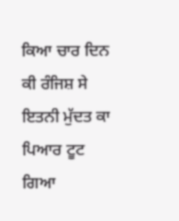ਕਿਆ ਚਾਰ ਦਿਨ ਕੀ ਰੰਜਿਸ਼ ਸੇ
ਇਤਨੀ ਮੁੱਦਤ ਕਾ ਪਿਆਰ ਟੂਟ ਗਿਆ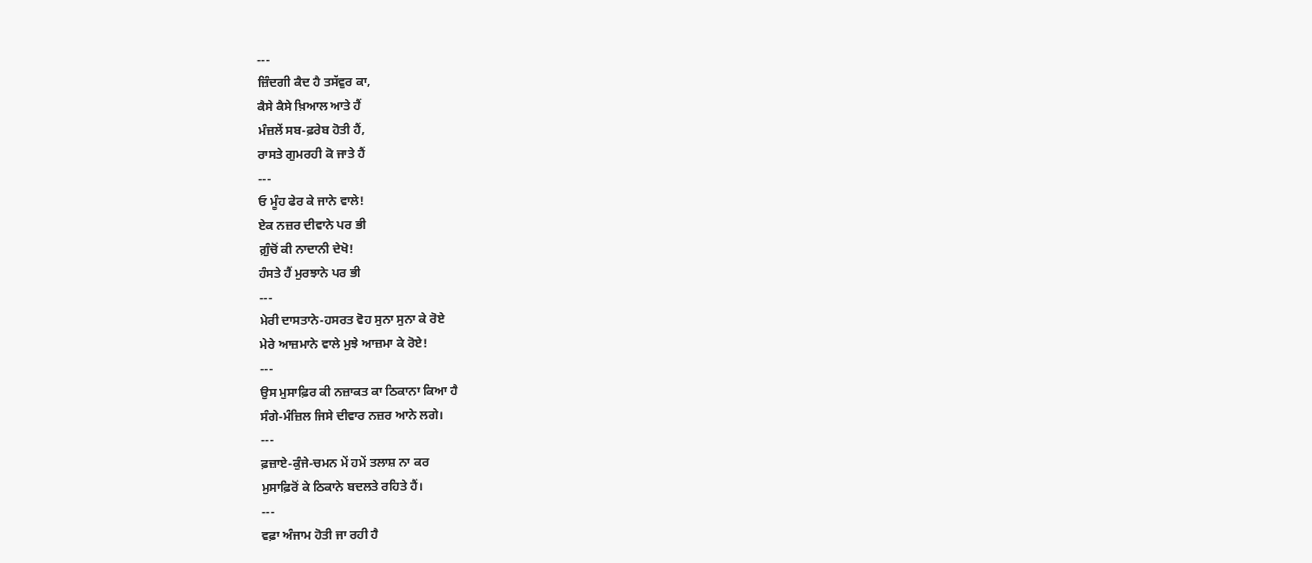---
ਜ਼ਿੰਦਗੀ ਕੈਦ ਹੈ ਤਸੱਵੁਰ ਕਾ,
ਕੈਸੇ ਕੈਸੇ ਖ਼ਿਆਲ ਆਤੇ ਹੈਂ
ਮੰਜ਼ਲੇਂ ਸਬ-ਫ਼ਰੇਬ ਹੋਤੀ ਹੈਂ,
ਰਾਸਤੇ ਗੁਮਰਹੀ ਕੋ ਜਾਤੇ ਹੈਂ
---
ਓ ਮੂੰਹ ਫੇਰ ਕੇ ਜਾਨੇ ਵਾਲੇ!
ਏਕ ਨਜ਼ਰ ਦੀਵਾਨੇ ਪਰ ਭੀ
ਗ਼ੁੰਚੋਂ ਕੀ ਨਾਦਾਨੀ ਦੇਖੋ!
ਹੰਸਤੇ ਹੈਂ ਮੁਰਝਾਨੇ ਪਰ ਭੀ
---
ਮੇਰੀ ਦਾਸਤਾਨੇ-ਹਸਰਤ ਵੋਹ ਸੁਨਾ ਸੁਨਾ ਕੇ ਰੋਏ
ਮੇਰੇ ਆਜ਼ਮਾਨੇ ਵਾਲੇ ਮੁਝੇ ਆਜ਼ਮਾ ਕੇ ਰੋਏ!
---
ਉਸ ਮੁਸਾਫ਼ਿਰ ਕੀ ਨਜ਼ਾਕਤ ਕਾ ਠਿਕਾਨਾ ਕਿਆ ਹੈ
ਸੰਗੇ-ਮੰਜ਼ਿਲ ਜਿਸੇ ਦੀਵਾਰ ਨਜ਼ਰ ਆਨੇ ਲਗੇ।
---
ਫ਼ਜ਼ਾਏ-ਕੁੰਜੇ-ਚਮਨ ਮੇਂ ਹਮੇਂ ਤਲਾਸ਼ ਨਾ ਕਰ
ਮੁਸਾਫ਼ਿਰੋਂ ਕੇ ਠਿਕਾਨੇ ਬਦਲਤੇ ਰਹਿਤੇ ਹੈਂ।
---
ਵਫ਼ਾ ਅੰਜਾਮ ਹੋਤੀ ਜਾ ਰਹੀ ਹੈ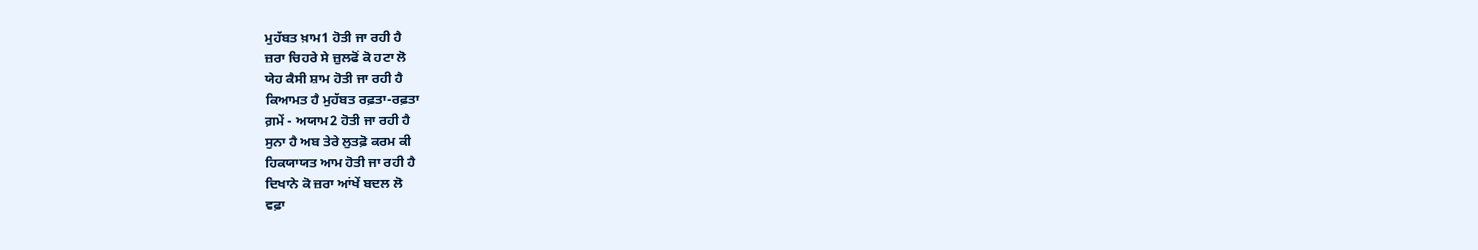ਮੁਹੱਬਤ ਖ਼ਾਮ1 ਹੋਤੀ ਜਾ ਰਹੀ ਹੈ
ਜ਼ਰਾ ਚਿਹਰੇ ਸੇ ਜ਼ੁਲਫੋਂ ਕੋ ਹਟਾ ਲੋ
ਯੇਹ ਕੈਸੀ ਸ਼ਾਮ ਹੋਤੀ ਜਾ ਰਹੀ ਹੈ
ਕਿਆਮਤ ਹੈ ਮੁਹੱਬਤ ਰਫ਼ਤਾ-ਰਫ਼ਤਾ
ਗ਼ਮੇਂ - ਅਯਾਮ2 ਹੋਤੀ ਜਾ ਰਹੀ ਹੈ
ਸੁਨਾ ਹੈ ਅਬ ਤੇਰੇ ਲੁਤਫ਼ੋ ਕਰਮ ਕੀ
ਹਿਕਯਾਯਤ ਆਮ ਹੋਤੀ ਜਾ ਰਹੀ ਹੈ
ਦਿਖਾਨੇ ਕੋ ਜ਼ਰਾ ਆਂਖੇਂ ਬਦਲ ਲੋ
ਵਫ਼ਾ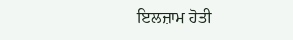ਇਲਜ਼ਾਮ ਹੋਤੀ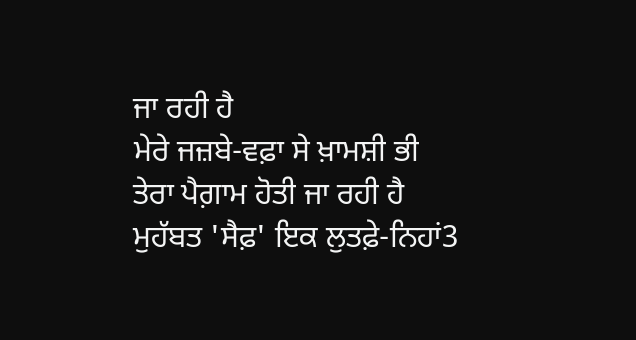ਜਾ ਰਹੀ ਹੈ
ਮੇਰੇ ਜਜ਼ਬੇ-ਵਫ਼ਾ ਸੇ ਖ਼ਾਮਸ਼ੀ ਭੀ
ਤੇਰਾ ਪੈਗ਼ਾਮ ਹੋਤੀ ਜਾ ਰਹੀ ਹੈ
ਮੁਹੱਬਤ 'ਸੈਫ਼' ਇਕ ਲੁਤਫ਼ੇ-ਨਿਹਾਂ3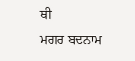ਥੀ
ਮਗਰ ਬਦਨਾਮ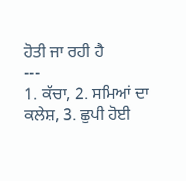ਹੋਤੀ ਜਾ ਰਹੀ ਹੈ
---
1. ਕੱਚਾ, 2. ਸਮਿਆਂ ਦਾ ਕਲੇਸ਼, 3. ਛੁਪੀ ਹੋਈ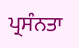ਪ੍ਰਸੰਨਤਾ